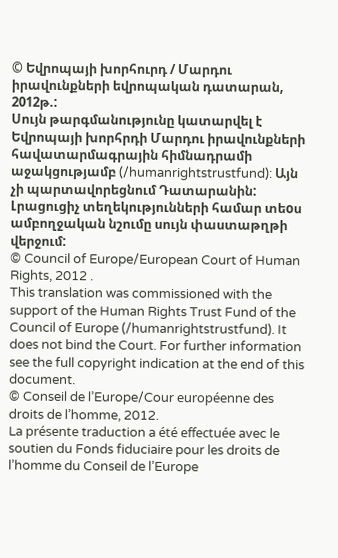© Եվրոպայի խորհուրդ / Մարդու իրավունքների եվրոպական դատարան, 2012թ.:
Սույն թարգմանությունը կատարվել է Եվրոպայի խորհրդի Մարդու իրավունքների հավատարմագրային հիմնադրամի աջակցությամբ (/humanrightstrustfund): Այն չի պարտավորեցնում Դատարանին: Լրացուցիչ տեղեկությունների համար տեoս ամբողջական նշումը սույն փաստաթղթի վերջում:
© Council of Europe/European Court of Human Rights, 2012 .
This translation was commissioned with the support of the Human Rights Trust Fund of the Council of Europe (/humanrightstrustfund). It does not bind the Court. For further information see the full copyright indication at the end of this document.
© Conseil de l’Europe/Cour européenne des droits de l’homme, 2012.
La présente traduction a été effectuée avec le soutien du Fonds fiduciaire pour les droits de l’homme du Conseil de l’Europe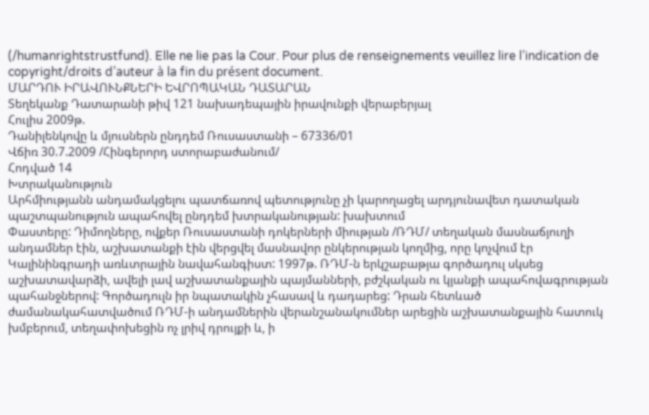(/humanrightstrustfund). Elle ne lie pas la Cour. Pour plus de renseignements veuillez lire l’indication de copyright/droits d’auteur à la fin du présent document.
ՄԱՐԴՈՒ ԻՐԱՎՈՒՆՔՆԵՐԻ ԵՎՐՈՊԱԿԱՆ ԴԱՏԱՐԱՆ
Տեղեկանք Դատարանի թիվ 121 նախադեպային իրավունքի վերաբերյալ
Հուլիս 2009թ.
Դանիլենկովը և մյուսներն ընդդեմ Ռուսաստանի – 67336/01
Վճիռ 30.7.2009 /Հինգերորդ ստորաբաժանում/
Հոդված 14
Խտրականություն
Արհմիությանն անդամակցելու պատճառով պետությունը չի կարողացել արդյունավետ դատական պաշտպանություն ապահովել ընդդեմ խտրականության: խախտում
Փաստերը: Դիմողները, ովքեր Ռուսաստանի դոկերների միության /ՌԴՄ/ տեղական մասնաճյուղի անդամներ էին, աշխատանքի էին վերցվել մասնավոր ընկերության կողմից, որը կոչվում էր Կալինինգրադի առևտրային նավահանգիստ: 1997թ. ՌԴՄ-ն երկշաբաթյա գործադուլ սկսեց աշխատավարձի, ավելի լավ աշխատանքային պայմանների, բժշկական ու կյանքի ապահովագրության պահանջներով: Գործադուլն իր նպատակին չհասավ և դադարեց: Դրան հետևած ժամանակահատվածում ՌԴՄ-ի անդամներին վերանշանակումներ արեցին աշխատանքային հատուկ խմբերում, տեղափոխեցին ոչ լրիվ դրույքի և, ի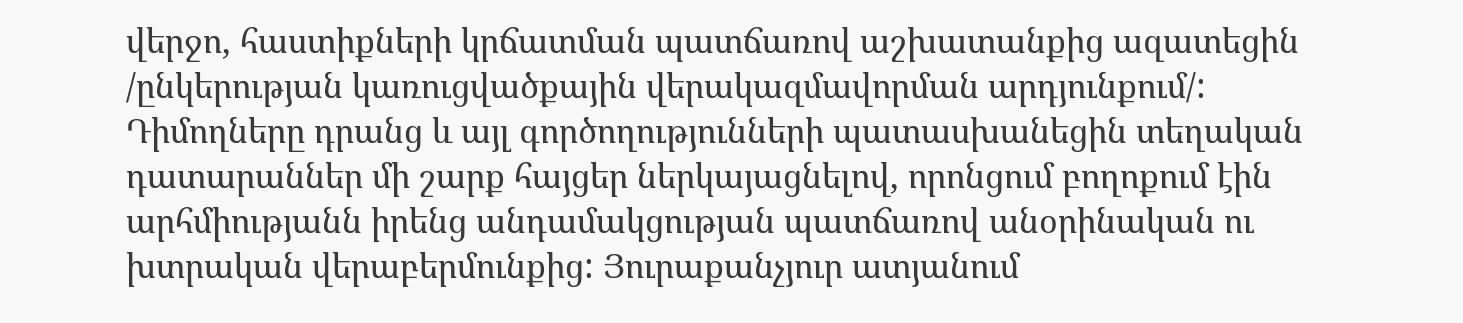վերջո, հաստիքների կրճատման պատճառով աշխատանքից ազատեցին /ընկերության կառուցվածքային վերակազմավորման արդյունքում/: Դիմողները դրանց և այլ գործողությունների պատասխանեցին տեղական դատարաններ մի շարք հայցեր ներկայացնելով, որոնցում բողոքում էին արհմիությանն իրենց անդամակցության պատճառով անօրինական ու խտրական վերաբերմունքից: Յուրաքանչյուր ատյանում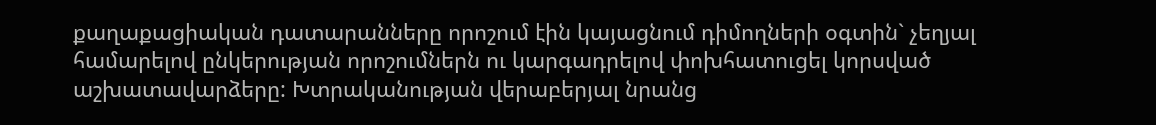քաղաքացիական դատարանները որոշում էին կայացնում դիմողների օգտին` չեղյալ համարելով ընկերության որոշումներն ու կարգադրելով փոխհատուցել կորսված աշխատավարձերը: Խտրականության վերաբերյալ նրանց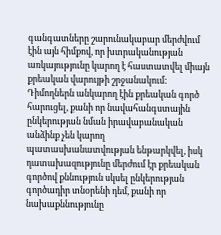գանգատները շարունակաբար մերժվում էին այն հիմքով, որ խտրականության առկայությունը կարող է հաստատվել միայն քրեական վարույթի շրջանակում: Դիմողներն անկարող էին քրեական գործ հարուցել, քանի որ նավահանգստային ընկերության նման իրավաբանական անձինք չեն կարող պատասխանատվության ենթարկվել, իսկ դատախազությունը մերժում էր քրեական գործով քննություն սկսել ընկերության գործադիր տնօրենի դեմ, քանի որ նախաքննությունը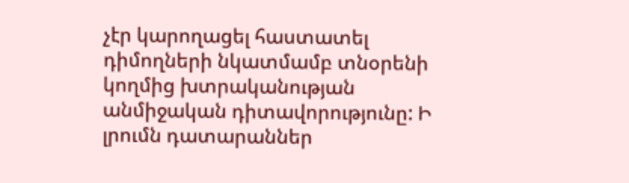չէր կարողացել հաստատել դիմողների նկատմամբ տնօրենի կողմից խտրականության անմիջական դիտավորությունը: Ի լրումն դատարաններ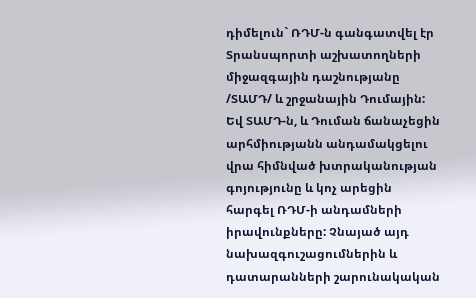դիմելուն` ՌԴՄ-ն գանգատվել էր Տրանսպորտի աշխատողների միջազգային դաշնությանը /ՏԱՄԴ/ և շրջանային Դումային: Եվ ՏԱՄԴ-ն, և Դուման ճանաչեցին արհմիությանն անդամակցելու վրա հիմնված խտրականության գոյությունը և կոչ արեցին հարգել ՌԴՄ-ի անդամների իրավունքները: Չնայած այդ նախազգուշացումներին և դատարանների շարունակական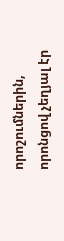որոշումներին, որոնցով չեղյալ էր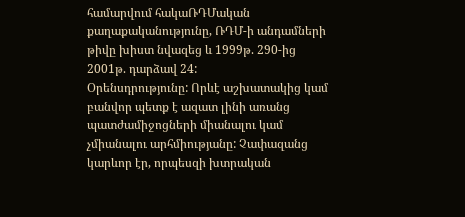համարվում հակաՌԴՄական քաղաքականությունը, ՌԴՄ-ի անդամների թիվը խիստ նվազեց և 1999թ. 290-ից 2001թ. դարձավ 24:
Օրենսդրությունը: Որևէ աշխատակից կամ բանվոր պետք է ազատ լինի առանց պատժամիջոցների միանալու կամ չմիանալու արհմիությանը: Չափազանց կարևոր էր, որպեսզի խտրական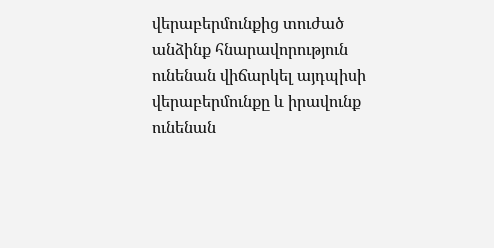վերաբերմունքից տուժած անձինք հնարավորություն ունենան վիճարկել այդպիսի վերաբերմունքը և իրավունք ունենան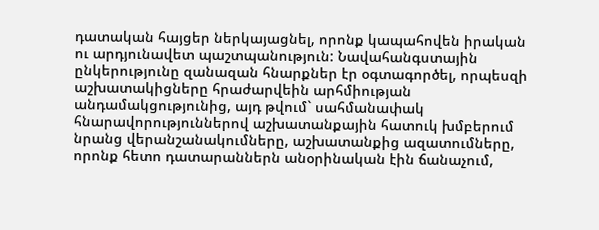դատական հայցեր ներկայացնել, որոնք կապահովեն իրական ու արդյունավետ պաշտպանություն: Նավահանգստային ընկերությունը զանազան հնարքներ էր օգտագործել, որպեսզի աշխատակիցները հրաժարվեին արհմիության անդամակցությունից, այդ թվում` սահմանափակ հնարավորություններով աշխատանքային հատուկ խմբերում նրանց վերանշանակումները, աշխատանքից ազատումները, որոնք հետո դատարաններն անօրինական էին ճանաչում,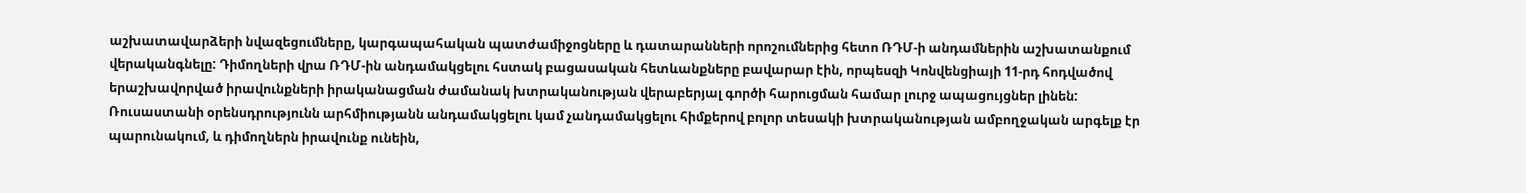աշխատավարձերի նվազեցումները, կարգապահական պատժամիջոցները և դատարանների որոշումներից հետո ՌԴՄ-ի անդամներին աշխատանքում վերականգնելը: Դիմողների վրա ՌԴՄ-ին անդամակցելու հստակ բացասական հետևանքները բավարար էին, որպեսզի Կոնվենցիայի 11-րդ հոդվածով երաշխավորված իրավունքների իրականացման ժամանակ խտրականության վերաբերյալ գործի հարուցման համար լուրջ ապացույցներ լինեն: Ռուսաստանի օրենսդրությունն արհմիությանն անդամակցելու կամ չանդամակցելու հիմքերով բոլոր տեսակի խտրականության ամբողջական արգելք էր պարունակում, և դիմողներն իրավունք ունեին,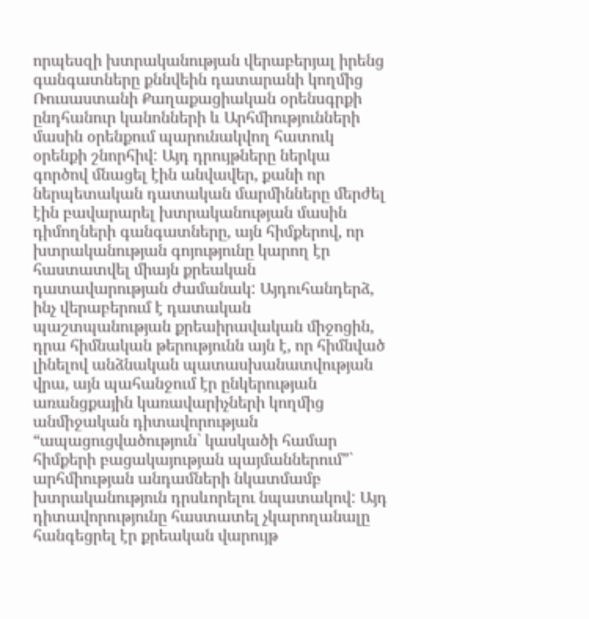որպեսզի խտրականության վերաբերյալ իրենց գանգատները քննվեին դատարանի կողմից Ռուսաստանի Քաղաքացիական օրենսգրքի ընդհանուր կանոնների և Արհմիությունների մասին օրենքում պարունակվող հատուկ օրենքի շնորհիվ: Այդ դրույթները ներկա գործով մնացել էին անվավեր, քանի որ ներպետական դատական մարմինները մերժել էին բավարարել խտրականության մասին դիմողների գանգատները, այն հիմքերով, որ խտրականության գոյությունը կարող էր հաստատվել միայն քրեական դատավարության ժամանակ: Այդուհանդերձ, ինչ վերաբերում է դատական պաշտպանության քրեաիրավական միջոցին, դրա հիմնական թերությունն այն է, որ հիմնված լինելով անձնական պատասխանատվության վրա, այն պահանջում էր ընկերության առանցքային կառավարիչների կողմից անմիջական դիտավորության “ապացուցվածություն` կասկածի համար հիմքերի բացակայության պայմաններում”` արհմիության անդամների նկատմամբ խտրականություն դրսևորելու նպատակով: Այդ դիտավորությունը հաստատել չկարողանալը հանգեցրել էր քրեական վարույթ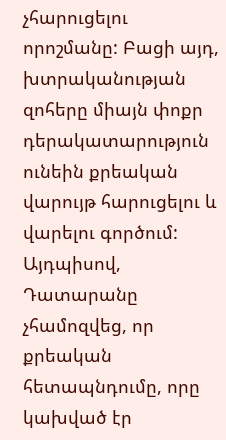չհարուցելու որոշմանը: Բացի այդ, խտրականության զոհերը միայն փոքր դերակատարություն ունեին քրեական վարույթ հարուցելու և վարելու գործում: Այդպիսով, Դատարանը չհամոզվեց, որ քրեական հետապնդումը, որը կախված էր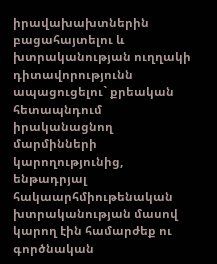իրավախախտներին բացահայտելու և խտրականության ուղղակի դիտավորությունն ապացուցելու` քրեական հետապնդում իրականացնող մարմինների կարողությունից, ենթադրյալ հակաարհմիութենական խտրականության մասով կարող էին համարժեք ու գործնական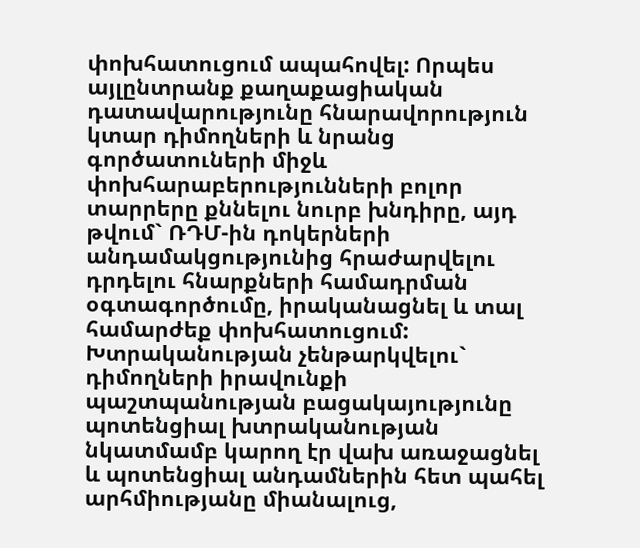փոխհատուցում ապահովել: Որպես այլընտրանք քաղաքացիական դատավարությունը հնարավորություն կտար դիմողների և նրանց գործատուների միջև փոխհարաբերությունների բոլոր տարրերը քննելու նուրբ խնդիրը, այդ թվում` ՌԴՄ-ին դոկերների անդամակցությունից հրաժարվելու դրդելու հնարքների համադրման օգտագործումը, իրականացնել և տալ համարժեք փոխհատուցում: Խտրականության չենթարկվելու` դիմողների իրավունքի պաշտպանության բացակայությունը պոտենցիալ խտրականության նկատմամբ կարող էր վախ առաջացնել և պոտենցիալ անդամներին հետ պահել արհմիությանը միանալուց,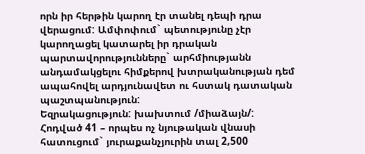որն իր հերթին կարող էր տանել դեպի դրա վերացում: Ամփոփում` պետությունը չէր կարողացել կատարել իր դրական պարտավորությունները` արհմիությանն անդամակցելու հիմքերով խտրականության դեմ ապահովել արդյունավետ ու հստակ դատական պաշտպանություն:
Եզրակացություն: խախտում /միաձայն/:
Հոդված 41 – որպես ոչ նյութական վնասի հատուցում` յուրաքանչյուրին տալ 2,500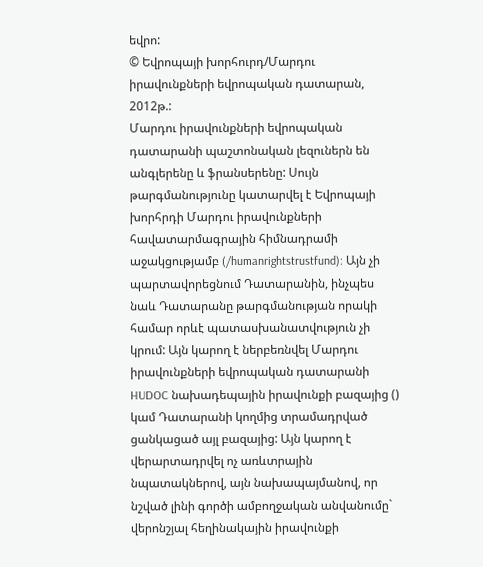եվրո:
© Եվրոպայի խորհուրդ/Մարդու իրավունքների եվրոպական դատարան, 2012թ.:
Մարդու իրավունքների եվրոպական դատարանի պաշտոնական լեզուներն են անգլերենը և ֆրանսերենը: Սույն թարգմանությունը կատարվել է Եվրոպայի խորհրդի Մարդու իրավունքների հավատարմագրային հիմնադրամի աջակցությամբ (/humanrightstrustfund): Այն չի պարտավորեցնում Դատարանին, ինչպես նաև Դատարանը թարգմանության որակի համար որևէ պատասխանատվություն չի կրում: Այն կարող է ներբեռնվել Մարդու իրավունքների եվրոպական դատարանի HUDOC նախադեպային իրավունքի բազայից () կամ Դատարանի կողմից տրամադրված ցանկացած այլ բազայից: Այն կարող է վերարտադրվել ոչ առևտրային նպատակներով, այն նախապայմանով, որ նշված լինի գործի ամբողջական անվանումը` վերոնշյալ հեղինակային իրավունքի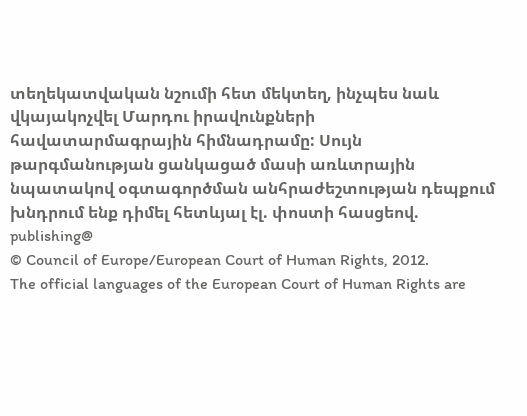տեղեկատվական նշումի հետ մեկտեղ, ինչպես նաև վկայակոչվել Մարդու իրավունքների հավատարմագրային հիմնադրամը: Սույն թարգմանության ցանկացած մասի առևտրային նպատակով օգտագործման անհրաժեշտության դեպքում խնդրում ենք դիմել հետևյալ էլ. փոստի հասցեով. publishing@
© Council of Europe/European Court of Human Rights, 2012.
The official languages of the European Court of Human Rights are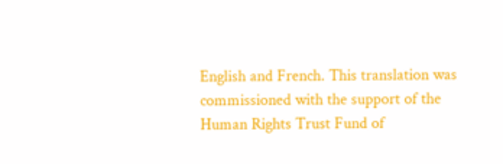English and French. This translation was commissioned with the support of the Human Rights Trust Fund of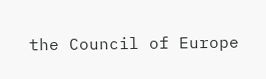the Council of Europe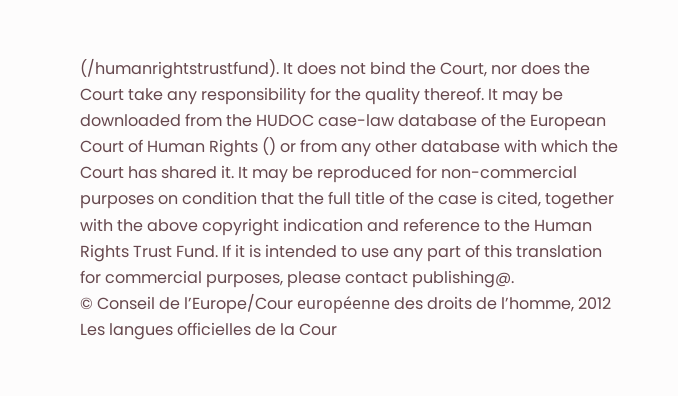(/humanrightstrustfund). It does not bind the Court, nor does the Court take any responsibility for the quality thereof. It may be downloaded from the HUDOC case-law database of the European Court of Human Rights () or from any other database with which the Court has shared it. It may be reproduced for non-commercial purposes on condition that the full title of the case is cited, together with the above copyright indication and reference to the Human Rights Trust Fund. If it is intended to use any part of this translation for commercial purposes, please contact publishing@.
© Conseil de l’Europe/Cour européenne des droits de l’homme, 2012
Les langues officielles de la Cour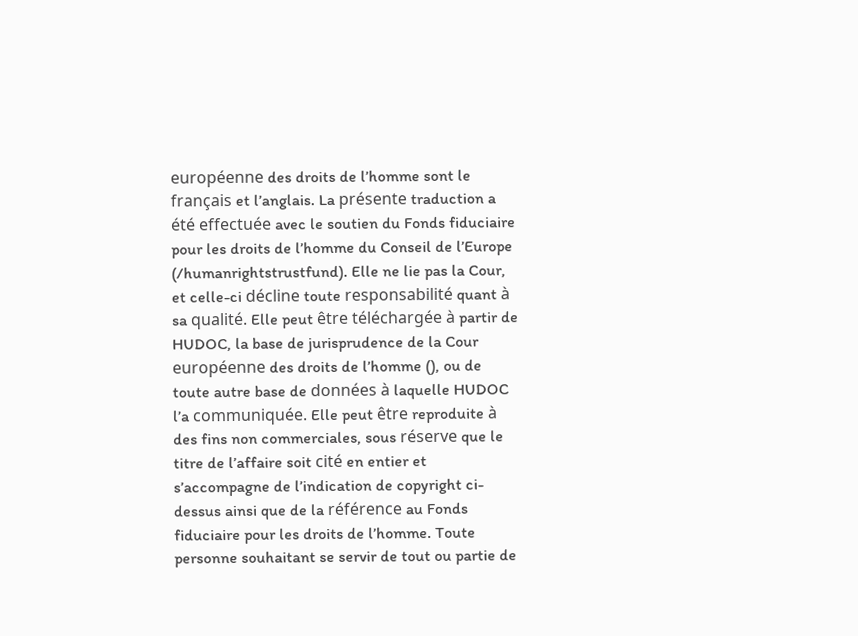européenne des droits de l’homme sont le français et l’anglais. La présente traduction a été effectuée avec le soutien du Fonds fiduciaire pour les droits de l’homme du Conseil de l’Europe (/humanrightstrustfund). Elle ne lie pas la Cour, et celle-ci décline toute responsabilité quant à sa qualité. Elle peut être téléchargée à partir de HUDOC, la base de jurisprudence de la Cour européenne des droits de l’homme (), ou de toute autre base de données à laquelle HUDOC l’a communiquée. Elle peut être reproduite à des fins non commerciales, sous réserve que le titre de l’affaire soit cité en entier et s’accompagne de l’indication de copyright ci-dessus ainsi que de la référence au Fonds fiduciaire pour les droits de l’homme. Toute personne souhaitant se servir de tout ou partie de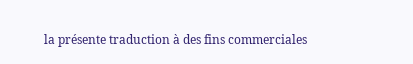la présente traduction à des fins commerciales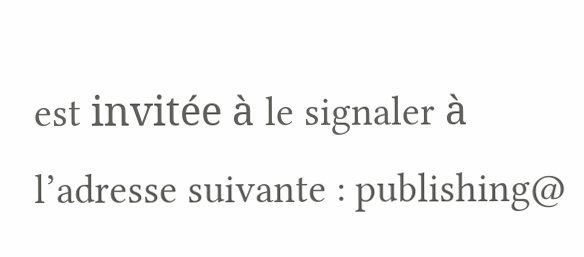est invitée à le signaler à l’adresse suivante : publishing@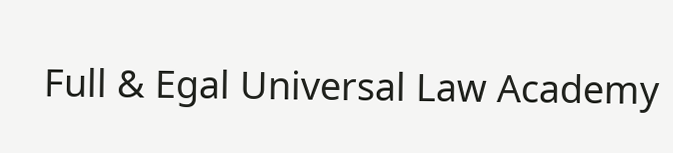Full & Egal Universal Law Academy